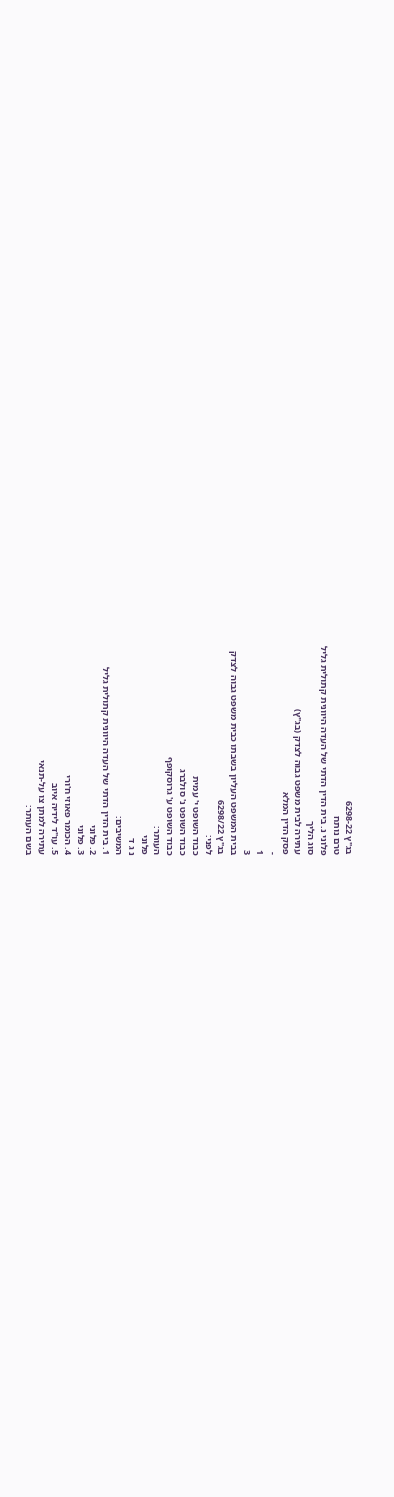בג"ץ 6298-22
טרם נותח
פלוני נ. בית הדין הדתי של העדה היוונית קתולית גליל
סוג הליך
עתירה לבית משפט גבוה לצדק (בג"ץ)
פסק הדין המלא
-
1
3
בבית המשפט העליון בשבתו כבית משפט גבוה לצדק
בג"ץ 6298/22
לפני:
כבוד השופט י' עמית
כבוד השופט נ' סולברג
כבוד השופט ע' גרוסקופף
העותר:
פלוני
נ ג ד
המשיבים:
1. בית הדין הדתי של העדה היוונית קתולית גליל
2. פלוני
3. פלוני
4. הכומר פאוזי ח'ורי
5. עו"ד לידיה איוב
עתירה למתן צו על-תנאי
בשם העותר: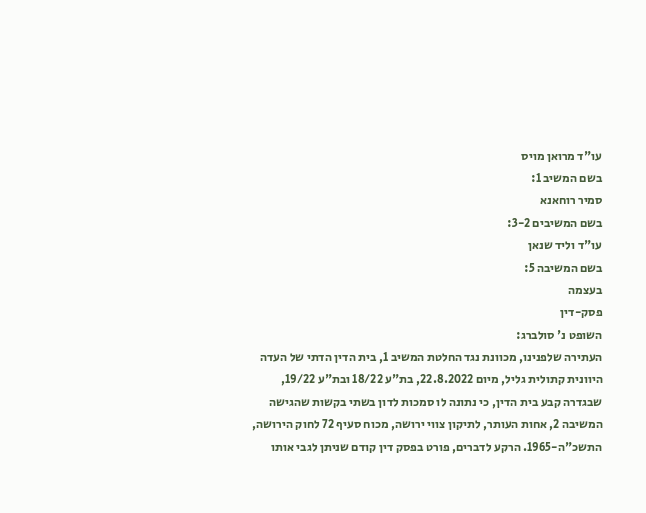עו"ד מרואן מויס
בשם המשיב 1:
סמיר רוחאנא
בשם המשיבים 3-2:
עו"ד וליד שנאן
בשם המשיבה 5:
בעצמה
פסק-דין
השופט נ' סולברג:
העתירה שלפנינו, מכוונת נגד החלטת המשיב 1, בית הדין הדתי של העדה היוונית קתולית גליל, מיום 22.8.2022, בת"ע 18/22 ובת"ע 19/22, שבגדרה קבע בית הדין, כי נתונה לו סמכות לדון בשתי בקשות שהגישה המשיבה 2, אחות העותר, לתיקון צווי ירושה, מכוח סעיף 72 לחוק הירושה, התשכ"ה-1965. הרקע לדברים, פורט בפסק דין קודם שניתן לגבי אותו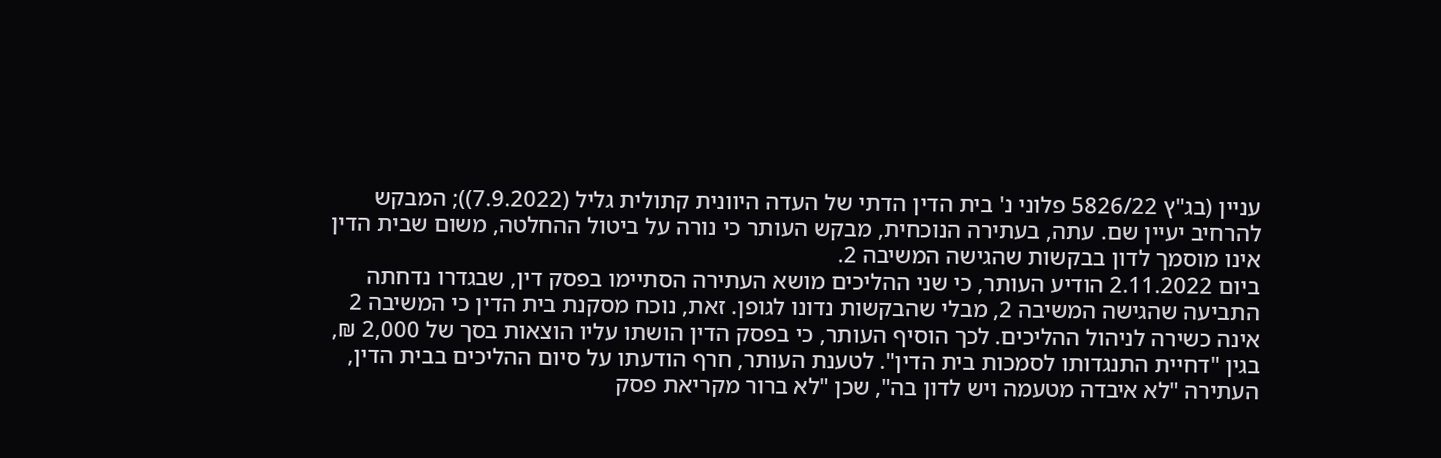עניין (בג"ץ 5826/22 פלוני נ' בית הדין הדתי של העדה היוונית קתולית גליל (7.9.2022)); המבקש להרחיב יעיין שם. עתה, בעתירה הנוכחית, מבקש העותר כי נורה על ביטול ההחלטה, משום שבית הדין אינו מוסמך לדון בבקשות שהגישה המשיבה 2.
ביום 2.11.2022 הודיע העותר, כי שני ההליכים מושא העתירה הסתיימו בפסק דין, שבגדרו נדחתה התביעה שהגישה המשיבה 2, מבלי שהבקשות נדונו לגופן. זאת, נוכח מסקנת בית הדין כי המשיבה 2 אינה כשירה לניהול ההליכים. לכך הוסיף העותר, כי בפסק הדין הושתו עליו הוצאות בסך של 2,000 ₪, בגין "דחיית התנגדותו לסמכות בית הדין". לטענת העותר, חרף הודעתו על סיום ההליכים בבית הדין, העתירה "לא איבדה מטעמה ויש לדון בה", שכן "לא ברור מקריאת פסק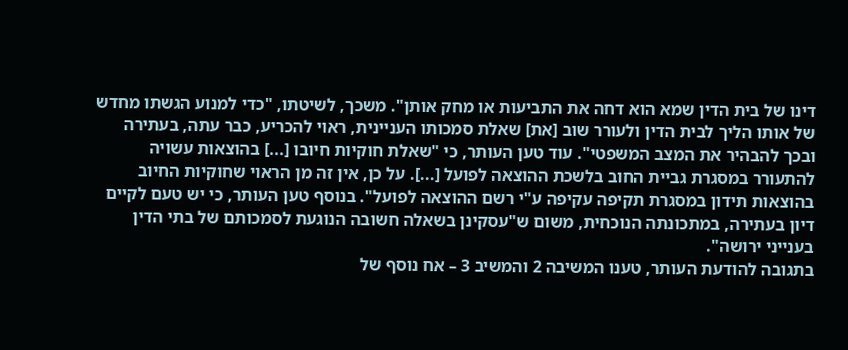דינו של בית הדין שמא הוא דחה את התביעות או מחק אותן". משכך, לשיטתו, "כדי למנוע הגשתו מחדש של אותו הליך לבית הדין ולעורר שוב [את] שאלת סמכותו העניינית, ראוי להכריע, כבר עתה, בעתירה ובכך להבהיר את המצב המשפטי". עוד טען העותר, כי "שאלת חוקיות חיובו [...] בהוצאות עשויה להתעורר במסגרת גביית החוב בלשכת ההוצאה לפועל [...]. על כן, אין זה מן הראוי שחוקיות החיוב בהוצאות תידון במסגרת תקיפה עקיפה ע"י רשם ההוצאה לפועל". בנוסף טען העותר, כי יש טעם לקיים דיון בעתירה, במתכונתה הנוכחית, משום ש"עסקינן בשאלה חשובה הנוגעת לסמכותם של בתי הדין בענייני ירושה".
בתגובה להודעת העותר, טענו המשיבה 2 והמשיב 3 – אח נוסף של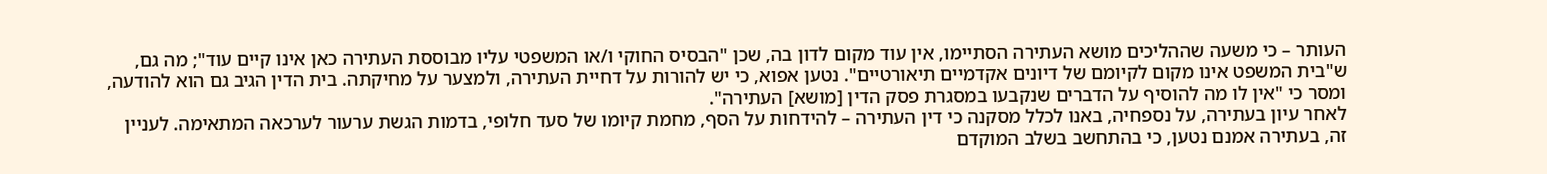העותר – כי משעה שההליכים מושא העתירה הסתיימו, אין עוד מקום לדון בה, שכן "הבסיס החוקי ו/או המשפטי עליו מבוססת העתירה כאן אינו קיים עוד"; מה גם, ש"בית המשפט אינו מקום לקיומם של דיונים אקדמיים תיאורטיים". נטען אפוא, כי יש להורות על דחיית העתירה, ולמצער על מחיקתה. בית הדין הגיב גם הוא להודעה, ומסר כי "אין לו מה להוסיף על הדברים שנקבעו במסגרת פסק הדין [מושא] העתירה".
לאחר עיון בעתירה, על נספחיה, באנו לכלל מסקנה כי דין העתירה – להידחות על הסף, מחמת קיומו של סעד חלופי, בדמות הגשת ערעור לערכאה המתאימה. לעניין זה, בעתירה אמנם נטען, כי בהתחשב בשלב המוקדם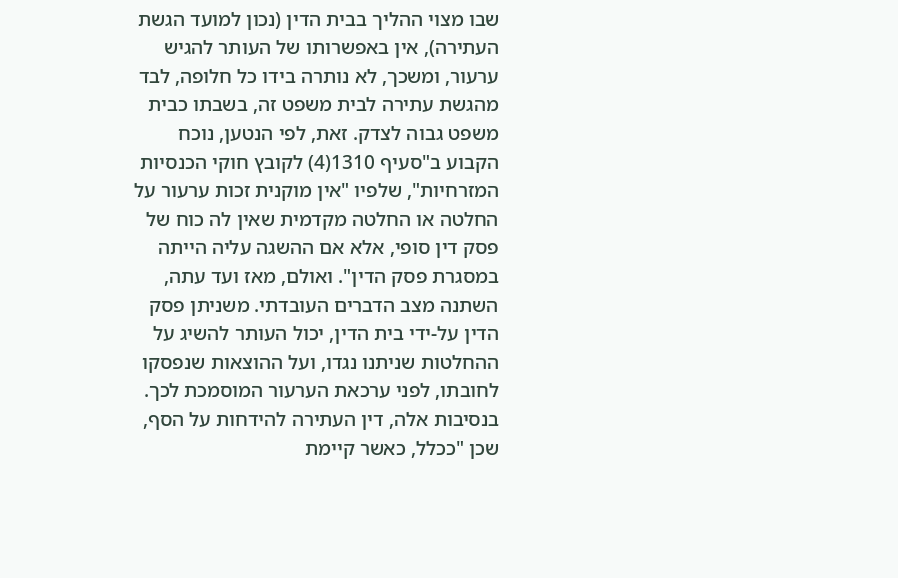שבו מצוי ההליך בבית הדין (נכון למועד הגשת העתירה), אין באפשרותו של העותר להגיש ערעור, ומשכך, לא נותרה בידו כל חלופה, לבד מהגשת עתירה לבית משפט זה, בשבתו כבית משפט גבוה לצדק. זאת, לפי הנטען, נוכח הקבוע ב"סעיף 1310(4) לקובץ חוקי הכנסיות המזרחיות", שלפיו "אין מוקנית זכות ערעור על החלטה או החלטה מקדמית שאין לה כוח של פסק דין סופי, אלא אם ההשגה עליה הייתה במסגרת פסק הדין". ואולם, מאז ועד עתה, השתנה מצב הדברים העובדתי. משניתן פסק הדין על-ידי בית הדין, יכול העותר להשיג על ההחלטות שניתנו נגדו, ועל ההוצאות שנפסקו לחובתו, לפני ערכאת הערעור המוסמכת לכך. בנסיבות אלה, דין העתירה להידחות על הסף, שכן "ככלל, כאשר קיימת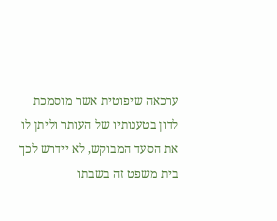ערכאה שיפוטית אשר מוסמכת לדון בטענותיו של העותר וליתן לו את הסעד המבוקש, לא יידרש לכך בית משפט זה בשבתו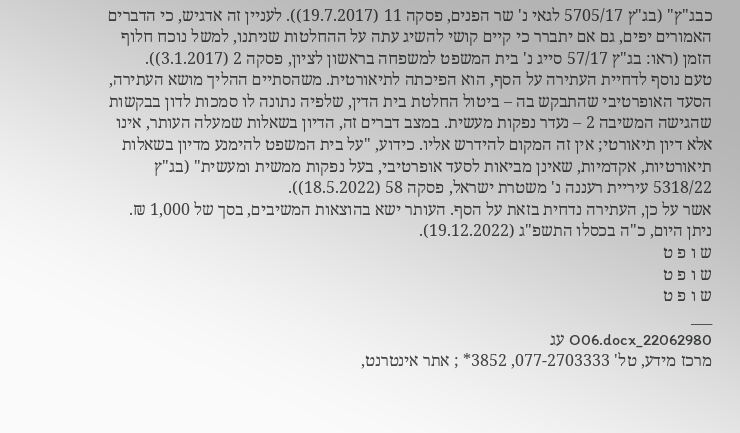כבג"ץ" (בג"ץ 5705/17 לגאי נ' שר הפנים, פסקה 11 (19.7.2017)). לעניין זה אדגיש, כי הדברים האמורים יפים, גם אם יתברר כי קיים קושי להשיג עתה על ההחלטות שניתנו, למשל נוכח חלוף הזמן (ראו: בג"ץ 57/17 סייג נ' בית המשפט למשפחה בראשון לציון, פסקה 2 (3.1.2017)).
טעם נוסף לדחיית העתירה על הסף, הוא הפיכתה לתיאורטית. משהסתיים ההליך מושא העתירה, הסעד האופרטיבי שהתבקש בה – ביטול החלטת בית הדין, שלפיה נתונה לו סמכות לדון בבקשות שהגישה המשיבה 2 – נעדר נפקות מעשית. במצב דברים זה, הדיון בשאלות שמעלה העותר, אינו אלא דיון תיאורטי; אין זה המקום להידרש אליו. כידוע, "על בית המשפט להימנע מדיון בשאלות תיאורטיות, אקדמיות, שאינן מביאות לסעד אופרטיבי, בעל נפקות ממשית ומעשית" (בג"ץ 5318/22 עיריית רעננה נ' משטרת ישראל, פסקה 58 (18.5.2022)).
אשר על כן, העתירה נדחית בזאת על הסף. העותר ישא בהוצאות המשיבים, בסך של 1,000 ₪.
ניתן היום, כ"ה בכסלו התשפ"ג (19.12.2022).
ש ו פ ט
ש ו פ ט
ש ו פ ט
___
22062980_O06.docx עג
מרכז מידע, טל' 077-2703333, 3852* ; אתר אינטרנט,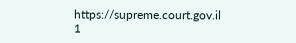https://supreme.court.gov.il
1